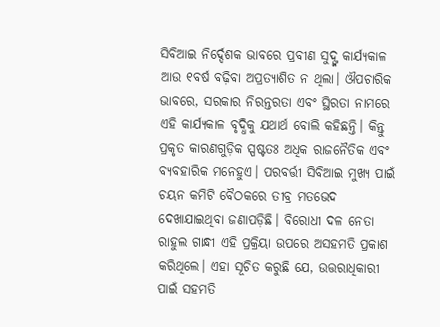ସିବିଆଇ ନିର୍ଦ୍ଦେଶକ ଭାବରେ ପ୍ରବୀଣ ସୁଦ୍ଙ୍କ କାର୍ଯ୍ୟକାଳ ଆଉ ୧ବର୍ଷ ବଢ଼ିବା ଅପ୍ରତ୍ୟାଶିତ ନ ଥିଲା। ଔପଚାରିକ ଭାବରେ, ସରକାର ନିରନ୍ତରତା ଏବଂ ସ୍ଥିରତା ନାମରେ ଏହି କାର୍ଯ୍ୟକାଳ ବୃଦ୍ଧିକୁ ଯଥାର୍ଥ ବୋଲି କହିଛନ୍ତି। କିନ୍ତୁ ପ୍ରକୃତ କାରଣଗୁଡ଼ିକ ସ୍ପଷ୍ଟତଃ ଅଧିକ ରାଜନୈତିକ ଏବଂ ବ୍ୟବହାରିକ ମନେହୁଏ। ପରବର୍ତ୍ତୀ ସିବିଆଇ ମୁଖ୍ୟ ପାଇଁ ଚୟନ କମିଟି ବୈଠକରେ ତୀବ୍ର ମତଭେଦ ଦେଖାଯାଇଥିବା ଜଣାପଡ଼ିଛି। ବିରୋଧୀ ଦଳ ନେତା ରାହୁଲ ଗାନ୍ଧୀ ଏହି ପ୍ରକ୍ରିୟା ଉପରେ ଅସହମତି ପ୍ରକାଶ କରିଥିଲେ। ଏହା ସୂଚିତ କରୁଛି ଯେ, ଉତ୍ତରାଧିକାରୀ ପାଇଁ ସହମତି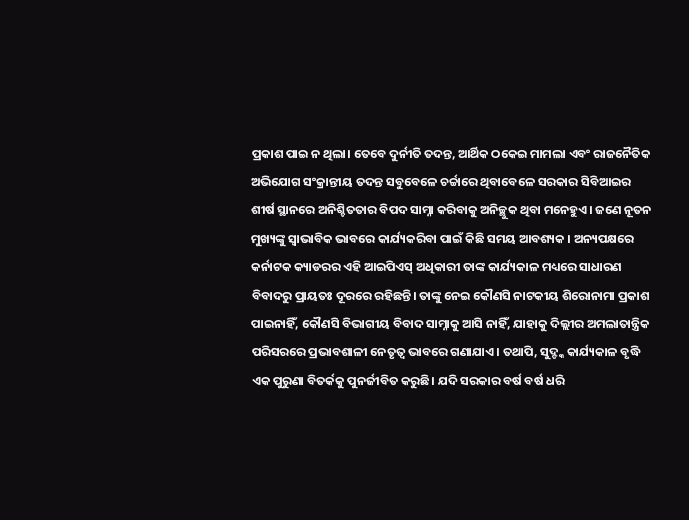ପ୍ରକାଶ ପାଇ ନ ଥିଲା। ତେବେ ଦୁର୍ନୀତି ତଦନ୍ତ, ଆର୍ଥିକ ଠକେଇ ମାମଲା ଏବଂ ରାଜନୈତିକ ଅଭିଯୋଗ ସଂକ୍ରାନ୍ତୀୟ ତଦନ୍ତ ସବୁବେଳେ ଚର୍ଚ୍ଚାରେ ଥିବାବେଳେ ସରକାର ସିବିଆଇର ଶୀର୍ଷ ସ୍ଥାନରେ ଅନିଶ୍ଚିତତାର ବିପଦ ସାମ୍ନା କରିବାକୁ ଅନିଚ୍ଛୁକ ଥିବା ମନେହୁଏ। ଜଣେ ନୂତନ ମୁଖ୍ୟଙ୍କୁ ସ୍ବାଭାବିକ ଭାବରେ କାର୍ଯ୍ୟକରିବା ପାଇଁ କିଛି ସମୟ ଆବଶ୍ୟକ । ଅନ୍ୟପକ୍ଷରେ କର୍ନାଟକ କ୍ୟାଡରର ଏହି ଆଇପିଏସ୍ ଅଧିକାରୀ ତାଙ୍କ କାର୍ଯ୍ୟକାଳ ମଧ୍ୟରେ ସାଧାରଣ ବିବାଦରୁ ପ୍ରାୟତଃ ଦୂରରେ ରହିଛନ୍ତି। ତାଙ୍କୁ ନେଇ କୌଣସି ନାଟକୀୟ ଶିରୋନାମା ପ୍ରକାଶ ପାଇନାହିଁ, କୌଣସି ବିଭାଗୀୟ ବିବାଦ ସାମ୍ନାକୁ ଆସି ନାହିଁ, ଯାହାକୁ ଦିଲ୍ଲୀର ଅମଲାତାନ୍ତ୍ରିକ ପରିସରରେ ପ୍ରଭାବଶାଳୀ ନେତୃତ୍ୱ ଭାବରେ ଗଣାଯାଏ। ତଥାପି, ସୁଦ୍ଙ୍କ କାର୍ଯ୍ୟକାଳ ବୃଦ୍ଧି ଏକ ପୁରୁଣା ବିତର୍କକୁ ପୁନର୍ଜୀବିତ କରୁଛି। ଯଦି ସରକାର ବର୍ଷ ବର୍ଷ ଧରି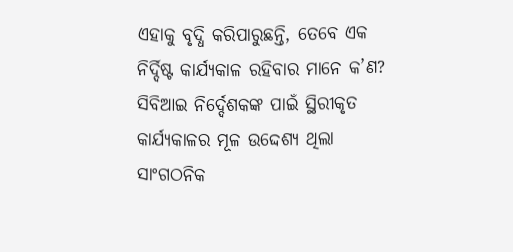ଏହାକୁ ବୃଦ୍ଧି କରିପାରୁଛନ୍ତି, ତେବେ ଏକ ନିର୍ଦ୍ଦିଷ୍ଟ କାର୍ଯ୍ୟକାଳ ରହିବାର ମାନେ କ’ଣ? ସିବିଆଇ ନିର୍ଦ୍ଦେଶକଙ୍କ ପାଇଁ ସ୍ଥିରୀକୃତ କାର୍ଯ୍ୟକାଳର ମୂଳ ଉଦ୍ଦେଶ୍ୟ ଥିଲା ସାଂଗଠନିକ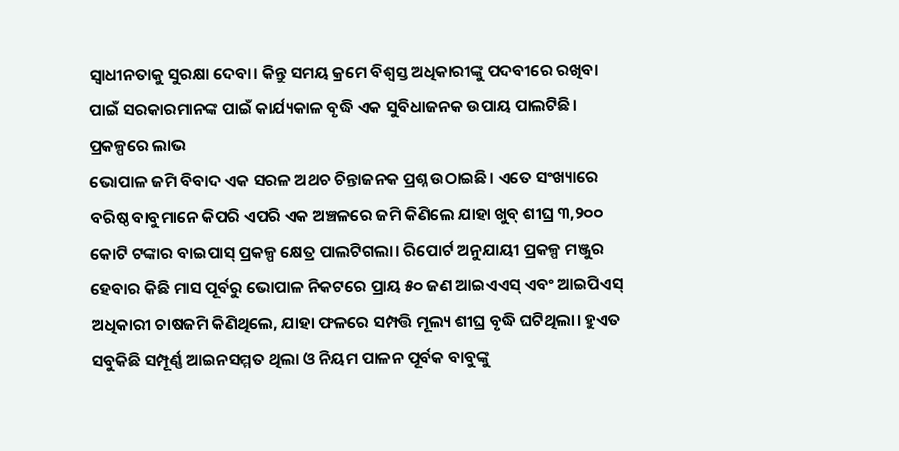ସ୍ବାଧୀନତାକୁ ସୁରକ୍ଷା ଦେବା। କିନ୍ତୁ ସମୟ କ୍ରମେ ବିଶ୍ୱସ୍ତ ଅଧିକାରୀଙ୍କୁ ପଦବୀରେ ରଖିବା ପାଇଁ ସରକାରମାନଙ୍କ ପାଇଁ କାର୍ଯ୍ୟକାଳ ବୃଦ୍ଧି ଏକ ସୁବିଧାଜନକ ଉପାୟ ପାଲଟିଛି।
ପ୍ରକଳ୍ପରେ ଲାଭ
ଭୋପାଳ ଜମି ବିବାଦ ଏକ ସରଳ ଅଥଚ ଚିନ୍ତାଜନକ ପ୍ରଶ୍ନ ଉଠାଇଛି। ଏତେ ସଂଖ୍ୟାରେ ବରିଷ୍ଠ ବାବୁମାନେ କିପରି ଏପରି ଏକ ଅଞ୍ଚଳରେ ଜମି କିଣିଲେ ଯାହା ଖୁବ୍ ଶୀଘ୍ର ୩,୨୦୦ କୋଟି ଟଙ୍କାର ବାଇପାସ୍ ପ୍ରକଳ୍ପ କ୍ଷେତ୍ର ପାଲଟିଗଲା। ରିପୋର୍ଟ ଅନୁଯାୟୀ ପ୍ରକଳ୍ପ ମଞ୍ଜୁର ହେବାର କିଛି ମାସ ପୂର୍ବରୁ ଭୋପାଳ ନିକଟରେ ପ୍ରାୟ ୫୦ ଜଣ ଆଇଏଏସ୍ ଏବଂ ଆଇପିଏସ୍ ଅଧିକାରୀ ଚାଷଜମି କିଣିଥିଲେ, ଯାହା ଫଳରେ ସମ୍ପତ୍ତି ମୂଲ୍ୟ ଶୀଘ୍ର ବୃଦ୍ଧି ଘଟିଥିଲା। ହୁଏତ ସବୁକିଛି ସମ୍ପୂର୍ଣ୍ଣ ଆଇନସମ୍ମତ ଥିଲା ଓ ନିୟମ ପାଳନ ପୂର୍ବକ ବାବୁଙ୍କୁ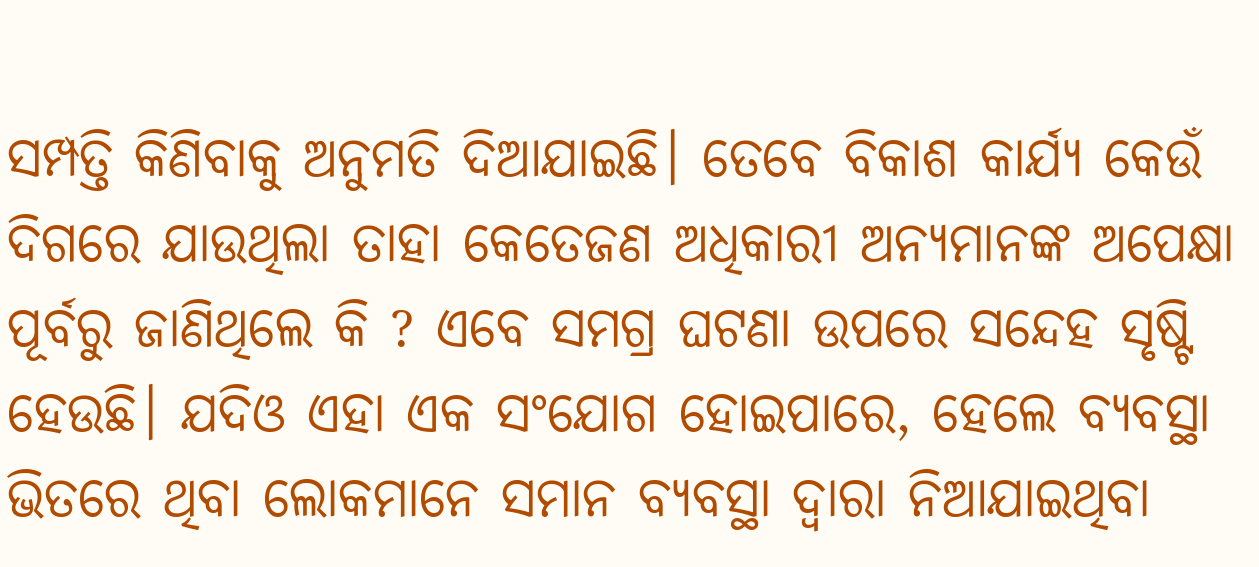ସମ୍ପତ୍ତି କିଣିବାକୁ ଅନୁମତି ଦିଆଯାଇଛି। ତେବେ ବିକାଶ କାର୍ଯ୍ୟ କେଉଁ ଦିଗରେ ଯାଉଥିଲା ତାହା କେତେଜଣ ଅଧିକାରୀ ଅନ୍ୟମାନଙ୍କ ଅପେକ୍ଷା ପୂର୍ବରୁ ଜାଣିଥିଲେ କି ? ଏବେ ସମଗ୍ର ଘଟଣା ଉପରେ ସନ୍ଦେହ ସୃଷ୍ଟି ହେଉଛି। ଯଦିଓ ଏହା ଏକ ସଂଯୋଗ ହୋଇପାରେ, ହେଲେ ବ୍ୟବସ୍ଥା ଭିତରେ ଥିବା ଲୋକମାନେ ସମାନ ବ୍ୟବସ୍ଥା ଦ୍ୱାରା ନିଆଯାଇଥିବା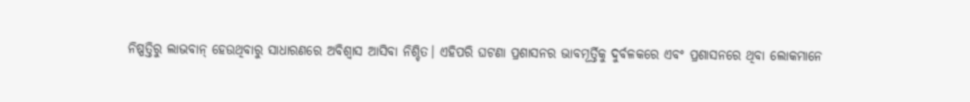ନିଷ୍ପତ୍ତିରୁ ଲାଭବାନ୍ ହେଉଥିବାରୁ ସାଧାରଣରେ ଅବିଶ୍ୱାସ ଆସିବା ନିଶ୍ଚିତ। ଏହିପରି ଘଟଣା ପ୍ରଶାସନର ଭାବମୂର୍ତ୍ତିକୁ ଦୁର୍ବଳକରେ ଏବଂ ପ୍ରଶାସନରେ ଥିବା ଲୋକମାନେ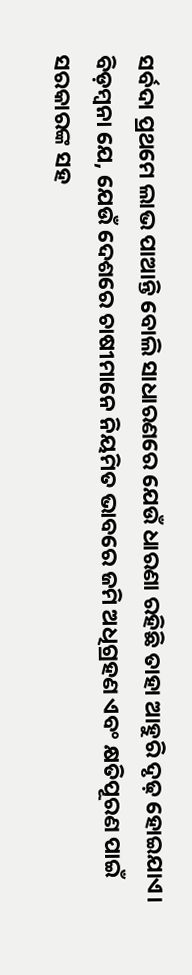ସର୍ବଦା ପ୍ରଥମେ ଲାଭ ପାଆନ୍ତି ବୋଲି ସାଧାରଣରେ ଯେଉଁ ଧାରଣା ରହିଛି ତାହା ଆହୁରି ଦୃଢ଼ ହୋଇଯାଏ। ବିଡ଼ମ୍ବନା ଯେ, ଯେଉଁ ଦେଶରେ ଚାଷୀମାନେ ନିୟମିତ ଭାବରେ ଜମି ଅଧିଗ୍ରହଣ ଏବଂ କ୍ଷତିପୂରଣ ପାଇଁ ସରକାରଙ୍କ ସହ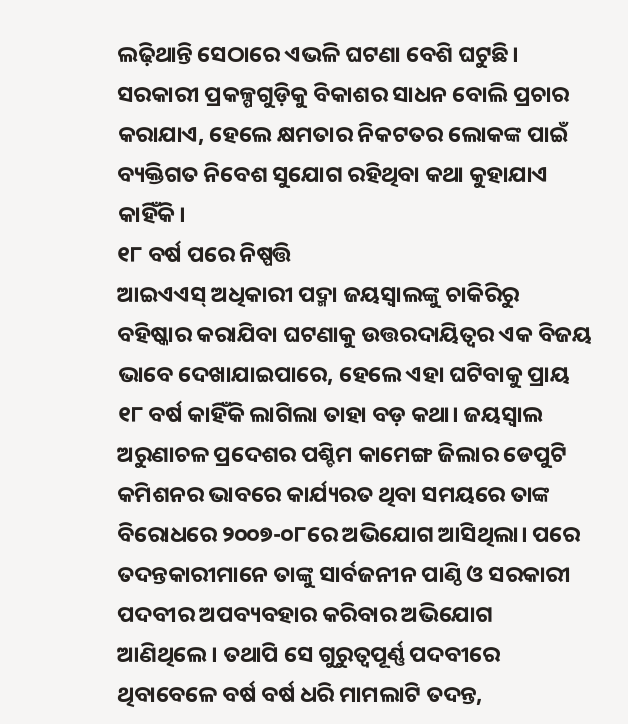ଲଢ଼ିଥାନ୍ତି ସେଠାରେ ଏଭଳି ଘଟଣା ବେଶି ଘଟୁଛି। ସରକାରୀ ପ୍ରକଳ୍ପଗୁଡ଼ିକୁ ବିକାଶର ସାଧନ ବୋଲି ପ୍ରଚାର କରାଯାଏ, ହେଲେ କ୍ଷମତାର ନିକଟତର ଲୋକଙ୍କ ପାଇଁ ବ୍ୟକ୍ତିଗତ ନିବେଶ ସୁଯୋଗ ରହିଥିବା କଥା କୁହାଯାଏ କାହିଁକି।
୧୮ ବର୍ଷ ପରେ ନିଷ୍ପତ୍ତି
ଆଇଏଏସ୍ ଅଧିକାରୀ ପଦ୍ମା ଜୟସ୍ବାଲଙ୍କୁ ଚାକିରିରୁ ବହିଷ୍କାର କରାଯିବା ଘଟଣାକୁ ଉତ୍ତରଦାୟିତ୍ୱର ଏକ ବିଜୟ ଭାବେ ଦେଖାଯାଇପାରେ, ହେଲେ ଏହା ଘଟିବାକୁ ପ୍ରାୟ ୧୮ ବର୍ଷ କାହିଁକି ଲାଗିଲା ତାହା ବଡ଼ କଥା। ଜୟସ୍ବାଲ ଅରୁଣାଚଳ ପ୍ରଦେଶର ପଶ୍ଚିମ କାମେଙ୍ଗ ଜିଲାର ଡେପୁଟି କମିଶନର ଭାବରେ କାର୍ଯ୍ୟରତ ଥିବା ସମୟରେ ତାଙ୍କ ବିରୋଧରେ ୨୦୦୭-୦୮ରେ ଅଭିଯୋଗ ଆସିଥିଲା। ପରେ ତଦନ୍ତକାରୀମାନେ ତାଙ୍କୁ ସାର୍ବଜନୀନ ପାଣ୍ଠି ଓ ସରକାରୀ ପଦବୀର ଅପବ୍ୟବହାର କରିବାର ଅଭିଯୋଗ ଆଣିଥିଲେ। ତଥାପି ସେ ଗୁରୁତ୍ୱପୂର୍ଣ୍ଣ ପଦବୀରେ ଥିବାବେଳେ ବର୍ଷ ବର୍ଷ ଧରି ମାମଲାଟି ତଦନ୍ତ,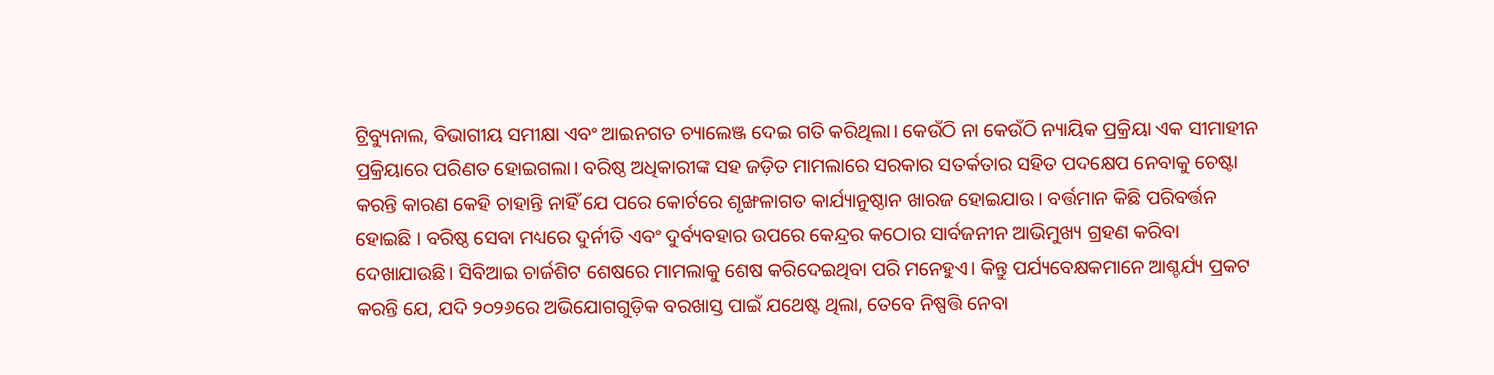ଟ୍ରିବ୍ୟୁନାଲ, ବିଭାଗୀୟ ସମୀକ୍ଷା ଏବଂ ଆଇନଗତ ଚ୍ୟାଲେଞ୍ଜ ଦେଇ ଗତି କରିଥିଲା। କେଉଁଠି ନା କେଉଁଠି ନ୍ୟାୟିକ ପ୍ରକ୍ରିୟା ଏକ ସୀମାହୀନ ପ୍ରକ୍ରିୟାରେ ପରିଣତ ହୋଇଗଲା। ବରିଷ୍ଠ ଅଧିକାରୀଙ୍କ ସହ ଜଡ଼ିତ ମାମଲାରେ ସରକାର ସତର୍କତାର ସହିତ ପଦକ୍ଷେପ ନେବାକୁ ଚେଷ୍ଟା କରନ୍ତି କାରଣ କେହି ଚାହାନ୍ତି ନାହିଁ ଯେ ପରେ କୋର୍ଟରେ ଶୃଙ୍ଖଳାଗତ କାର୍ଯ୍ୟାନୁଷ୍ଠାନ ଖାରଜ ହୋଇଯାଉ। ବର୍ତ୍ତମାନ କିଛି ପରିବର୍ତ୍ତନ ହୋଇଛି । ବରିଷ୍ଠ ସେବା ମଧ୍ୟରେ ଦୁର୍ନୀତି ଏବଂ ଦୁର୍ବ୍ୟବହାର ଉପରେ କେନ୍ଦ୍ରର କଠୋର ସାର୍ବଜନୀନ ଆଭିମୁଖ୍ୟ ଗ୍ରହଣ କରିବା ଦେଖାଯାଉଛି। ସିବିଆଇ ଚାର୍ଜଶିଟ ଶେଷରେ ମାମଲାକୁ ଶେଷ କରିଦେଇଥିବା ପରି ମନେହୁଏ। କିନ୍ତୁ ପର୍ଯ୍ୟବେକ୍ଷକମାନେ ଆଶ୍ଚର୍ଯ୍ୟ ପ୍ରକଟ କରନ୍ତି ଯେ, ଯଦି ୨୦୨୬ରେ ଅଭିଯୋଗଗୁଡ଼ିକ ବରଖାସ୍ତ ପାଇଁ ଯଥେଷ୍ଟ ଥିଲା, ତେବେ ନିଷ୍ପତ୍ତି ନେବା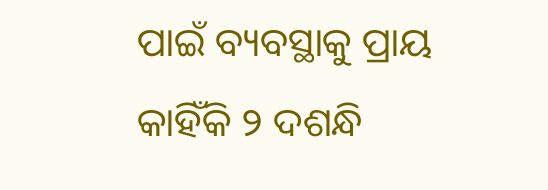ପାଇଁ ବ୍ୟବସ୍ଥାକୁ ପ୍ରାୟ କାହିଁକି ୨ ଦଶନ୍ଧି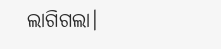ଲାଗିଗଲା।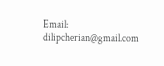Email: dilipcherian@gmail.com